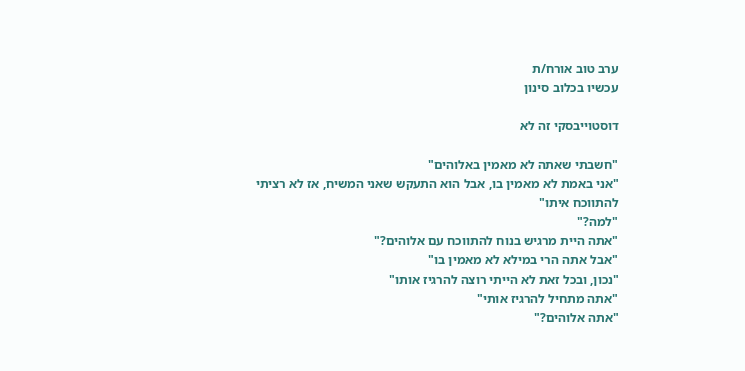ערב טוב אורח/ת
עכשיו בכלוב סינון

דוסטוייבסקי זה לא

"חשבתי שאתה לא מאמין באלוהים"
"אני באמת לא מאמין בו, אבל הוא התעקש שאני המשיח, אז לא רציתי להתווכח איתו"
"למה?"
"אתה היית מרגיש בנוח להתווכח עם אלוהים?"
"אבל אתה הרי במילא לא מאמין בו"
"נכון, ובכל זאת לא הייתי רוצה להרגיז אותו"
"אתה מתחיל להרגיז אותי"
"אתה אלוהים?"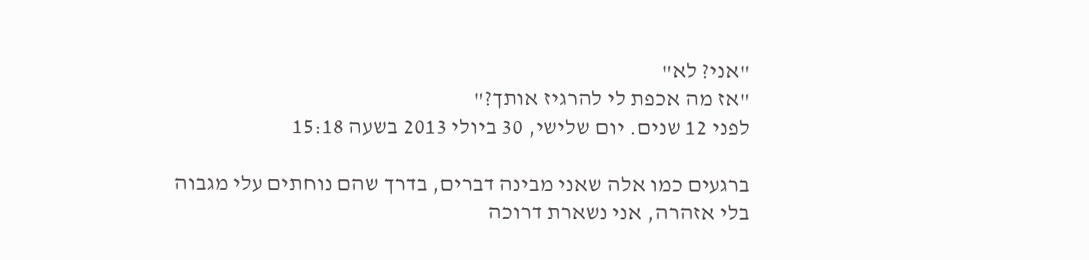"אני? לא"
"אז מה אכפת לי להרגיז אותך?"
לפני 12 שנים. יום שלישי, 30 ביולי 2013 בשעה 15:18

ברגעים כמו אלה שאני מבינה דברים, בדרך שהם נוחתים עלי מגבוה בלי אזהרה, אני נשארת דרוכה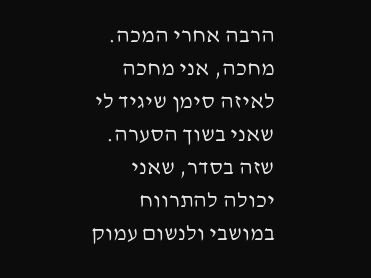הרבה אחרי המכה. מחכה, אני מחכה לאיזה סימן שיגיד לי שאני בשוך הסערה. שזה בסדר, שאני יכולה להתרווח במושבי ולנשום עמוק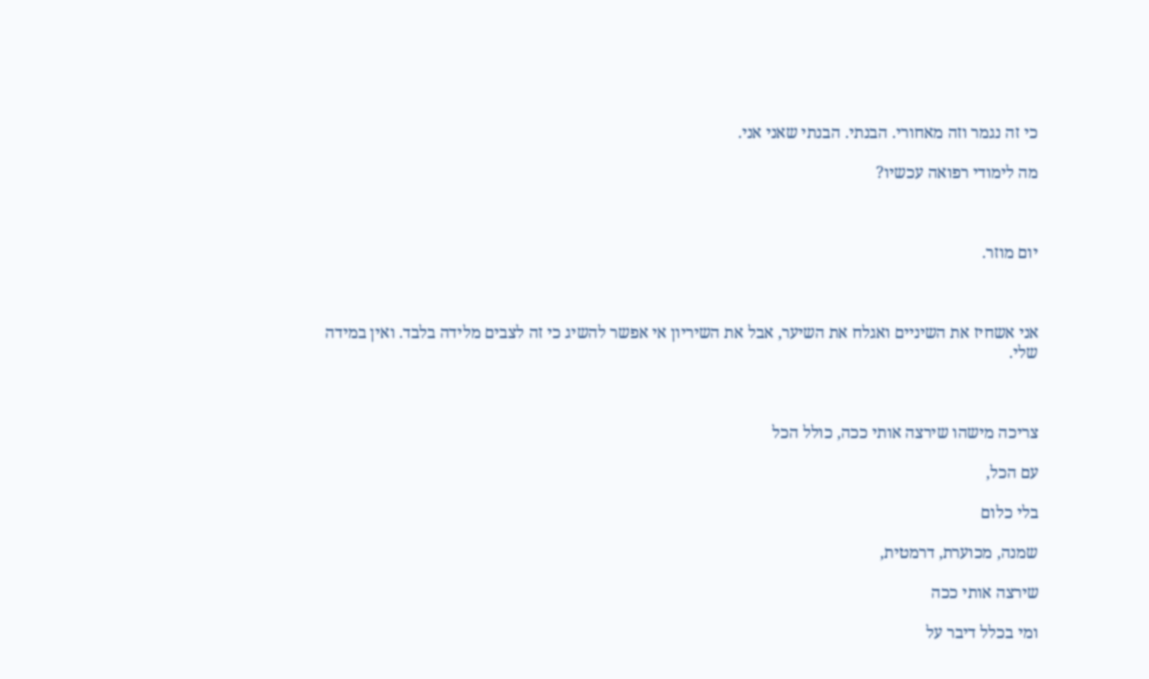כי זה נגמר וזה מאחורי. הבנתי. הבנתי שאני אני.

מה לימודי רפואה עכשיו?



יום מוזר.



אני אשחיז את השיניים ואגלח את השיער, אבל את השיריון אי אפשר להשיג כי זה לצבים מלידה בלבד. ואין במידה שלי.



צריכה מישהו שירצה אותי ככה, כולל הכל

עם הכל,

בלי כלום

שמנה, מכוערת, דרמטית,

שירצה אותי ככה

ומי בכלל דיבר על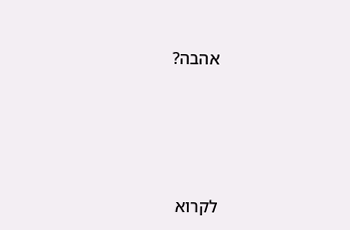אהבה?






לקרוא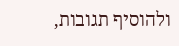ולהוסיף תגובות,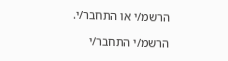הרשמ/י או התחבר/י.

הרשמ/י התחבר/י